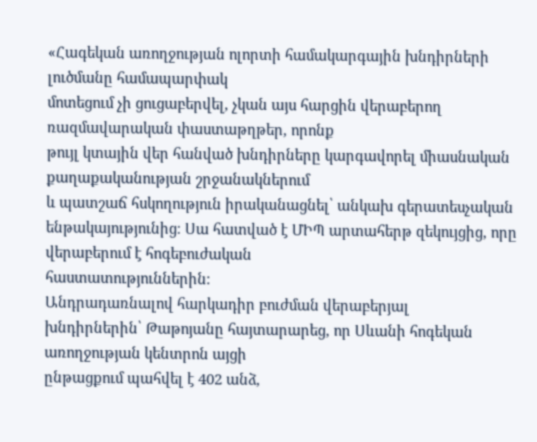«Հագեկան առողջության ոլորտի համակարգային խնդիրների լուծմանը համապարփակ
մոտեցում չի ցուցաբերվել, չկան այս հարցին վերաբերող ռազմավարական փաստաթղթեր, որոնք
թույլ կտային վեր հանված խնդիրները կարգավորել միասնական քաղաքականության շրջանակներում
և պատշաճ հսկողություն իրականացնել՝ անկախ գերատեսչական ենթակայությունից։ Սա հատված է ՄԻՊ արտահերթ զեկույցից, որը վերաբերում է հոգեբուժական
հաստատություններին։
Անդրադառնալով հարկադիր բուժման վերաբերյալ
խնդիրներին՝ Թաթոյանը հայտարարեց, որ Սևանի հոգեկան առողջության կենտրոն այցի
ընթացքում պահվել է 402 անձ,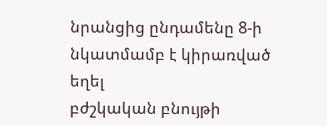նրանցից ընդամենը 8-ի նկատմամբ է կիրառված եղել
բժշկական բնույթի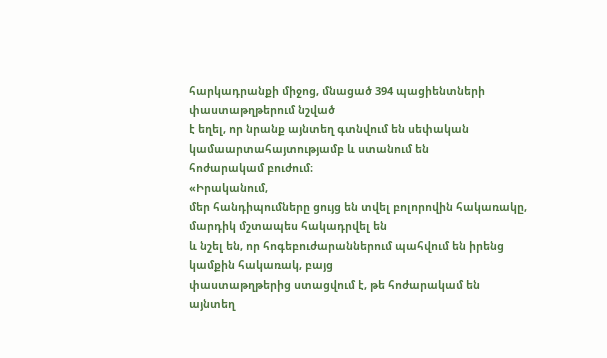հարկադրանքի միջոց, մնացած 394 պացիենտների փաստաթղթերում նշված
է եղել, որ նրանք այնտեղ գտնվում են սեփական կամաարտահայտությամբ և ստանում են
հոժարակամ բուժում։
«Իրականում,
մեր հանդիպումները ցույց են տվել բոլորովին հակառակը, մարդիկ մշտապես հակադրվել են
և նշել են, որ հոգեբուժարաններում պահվում են իրենց կամքին հակառակ, բայց
փաստաթղթերից ստացվում է, թե հոժարակամ են այնտեղ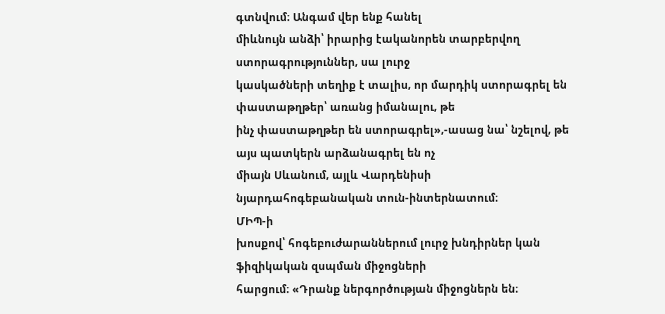գտնվում։ Անգամ վեր ենք հանել
միևնույն անձի՝ իրարից էականորեն տարբերվող ստորագրություններ, սա լուրջ
կասկածների տեղիք է տալիս, որ մարդիկ ստորագրել են փաստաթղթեր՝ առանց իմանալու, թե
ինչ փաստաթղթեր են ստորագրել»,-ասաց նա՝ նշելով, թե այս պատկերն արձանագրել են ոչ
միայն Սևանում, այլև Վարդենիսի նյարդահոգեբանական տուն-ինտերնատում։
ՄԻՊ-ի
խոսքով՝ հոգեբուժարաններում լուրջ խնդիրներ կան ֆիզիկական զսպման միջոցների
հարցում։ «Դրանք ներգործության միջոցներն են։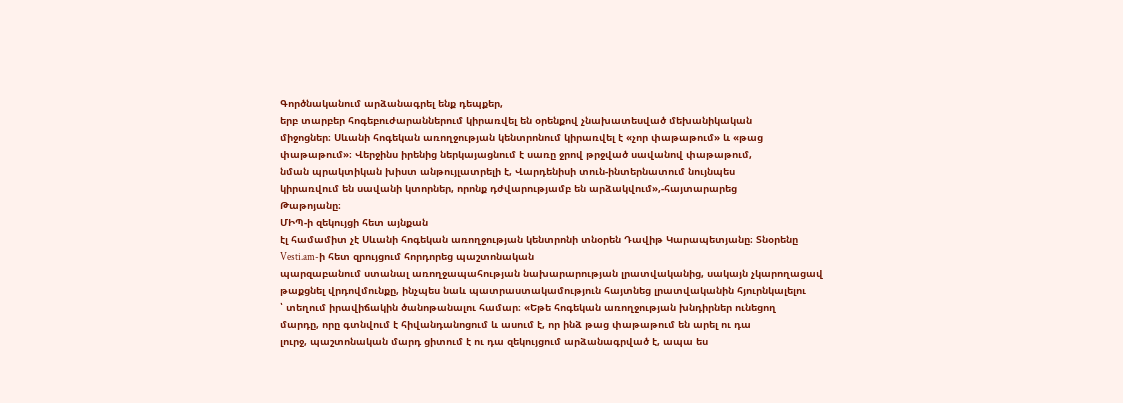Գործնականում արձանագրել ենք դեպքեր,
երբ տարբեր հոգեբուժարաններում կիրառվել են օրենքով չնախատեսված մեխանիկական
միջոցներ։ Սևանի հոգեկան առողջության կենտրոնում կիրառվել է «չոր փաթաթում» և «թաց
փաթաթում»։ Վերջինս իրենից ներկայացնում է սառը ջրով թրջված սավանով փաթաթում,
նման պրակտիկան խիստ անթույլատրելի է, Վարդենիսի տուն-ինտերնատում նույնպես
կիրառվում են սավանի կտորներ, որոնք դժվարությամբ են արձակվում»,-հայտարարեց
Թաթոյանը։
ՄԻՊ-ի զեկույցի հետ այնքան
էլ համամիտ չէ Սևանի հոգեկան առողջության կենտրոնի տնօրեն Դավիթ Կարապետյանը։ Տնօրենը
Vesti.am-ի հետ զրույցում հորդորեց պաշտոնական
պարզաբանում ստանալ առողջապահության նախարարության լրատվականից, սակայն չկարողացավ
թաքցնել վրդովմունքը, ինչպես նաև պատրաստակամություն հայտնեց լրատվականին հյուրնկալելու
՝ տեղում իրավիճակին ծանոթանալու համար։ «Եթե հոգեկան առողջության խնդիրներ ունեցող
մարդը, որը գտնվում է հիվանդանոցում և ասում է, որ ինձ թաց փաթաթում են արել ու դա
լուրջ, պաշտոնական մարդ ցիտում է ու դա զեկույցում արձանագրված է, ապա ես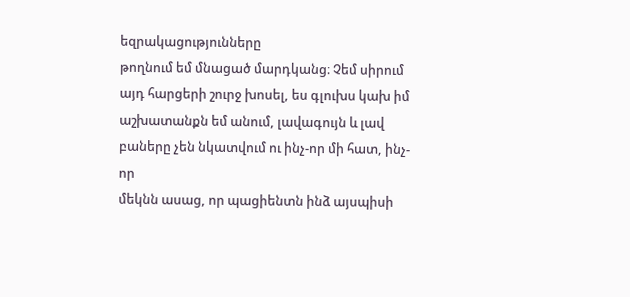եզրակացությունները
թողնում եմ մնացած մարդկանց։ Չեմ սիրում այդ հարցերի շուրջ խոսել, ես գլուխս կախ իմ
աշխատանքն եմ անում, լավագույն և լավ բաները չեն նկատվում ու ինչ-որ մի հատ, ինչ-որ
մեկնն ասաց, որ պացիենտն ինձ այսպիսի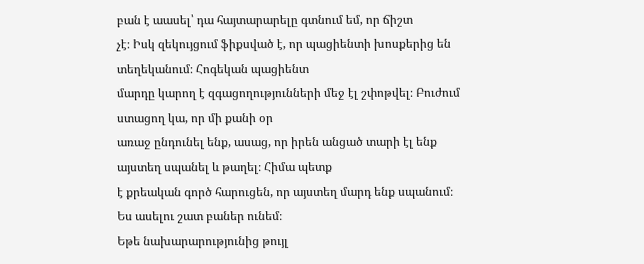բան է աասել՝ դա հայտարարելը գտնում եմ, որ ճիշտ
չէ։ Իսկ զեկույցում ֆիքսված է, որ պացիենտի խոսքերից են տեղեկանում։ Հոգեկան պացիենտ
մարդը կարող է զգացողությունների մեջ էլ շփոթվել։ Բուժում ստացող կա, որ մի քանի օր
առաջ ընդունել ենք, ասաց, որ իրեն անցած տարի էլ ենք այստեղ սպանել և թաղել։ Հիմա պետք
է քրեական գործ հարուցեն, որ այստեղ մարդ ենք սպանում։ Ես ասելու շատ բաներ ունեմ։
Եթե նախարարությունից թույլ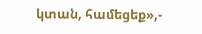կտան, համեցեք»,-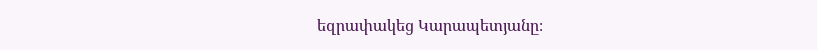եզրափակեց Կարապետյանը։